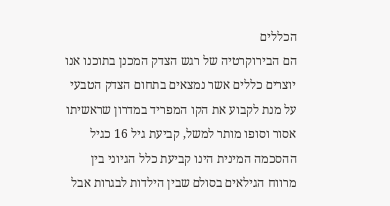הכללים
הם הבירוקרטיה של רגש הצדק המכנן בתוכנו אנו יוצרים כללים אשר נמצאים בתחום הצדק הטבעי על מנת לקבוע את הקו המפריד במדרון שראשיתו אסור וסופו מותר למשל, קביעת גיל 16 כגיל ההסכמה המינית הינו קביעת כלל הגיוני בין מרווח הגילאים בסולם שבין הילדות לבגרות אבל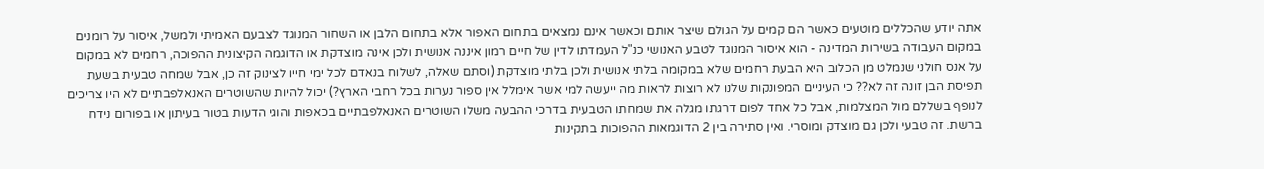אתה יודע שהכללים מוטעים כאשר הם קמים על הגולם שיצר אותם וכאשר אינם נמצאים בתחום האפור אלא בתחום הלבן או השחור המנוגד לצבעם האמיתי ולמשל, איסור על רומנים במקום העבודה בשירות המדינה - הוא איסור המנוגד לטבע האנושי כנ"ל העמדתו לדין של חיים רמון איננה אנושית ולכן אינה מוצדקת או הדוגמה הקיצונית ההפוכה, רחמים לא במקום על אנס חולני שנמלט מן הכלוב היא הבעת רחמים שלא במקומה בלתי אנושית ולכן בלתי מוצדקת (וסתם שאלה, לשלוח בנאדם לכל ימי חייו לצינוק זה כן, אבל שמחה טבעית בשעת תפיסת הבן זונה זה לא?? כי העיניים המפונקות שלנו לא רוצות לראות מה ייעשה למי אשר אימלל אין ספור נערות בכל רחבי הארץ?) יכול להיות שהשוטרים האנאלפבתיים לא היו צריכים לנופף בשללם מול המצלמות, אבל כל אחד לפום דרגתו מגלה את שמחתו הטבעית בדרכי ההבעה משלו השוטרים האנאלפבתיים בכאפות והוגי הדעות בטור בעיתון או בפורום נידח ברשת. זה טבעי ולכן גם מוצדק ומוסרי. ואין סתירה בין 2 הדוגמאות ההפוכות בתקינות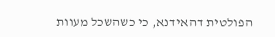הפולטית דהאידנא, כי כשהשכל מעוות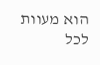הוא מעוות לכל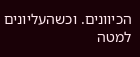הכיוונים. וכשהעליונים למטה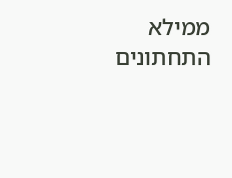ממילא התחתונים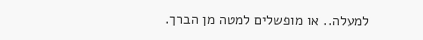למעלה.. או מופשלים למטה מן הברך.